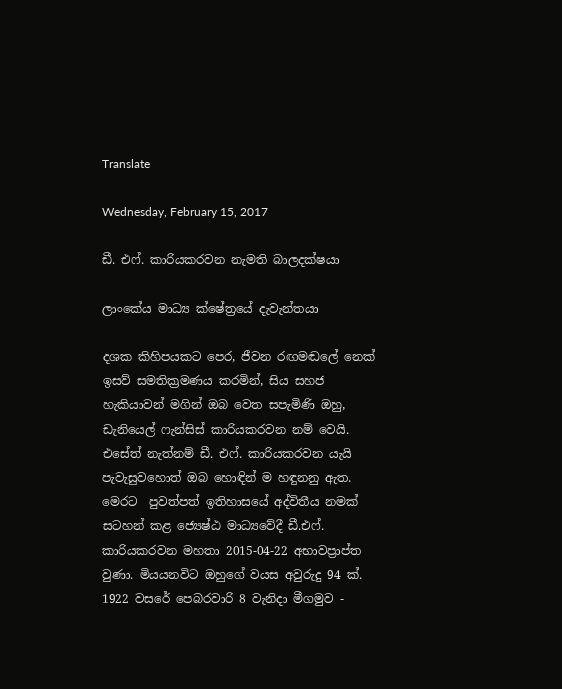Translate

Wednesday, February 15, 2017

ඩී. එෆ්. කාරියකරවන නැමති බාලදක්ෂයා

ලාංකේය මාධ්‍ය ක්ෂේත්‍රයේ දැවැන්තයා

දශක කිහිපයකට පෙර, ජීවන රඟමඬලේ නෙක් ඉසව් සමතික්‍රමණය කරමින්, සිය සහජ හැකියාවන් මගින් ඔබ වෙත සපැමිණි ඔහු, ඩැනියෙල් ෆැන්සිස් කාරියකරවන නම් වෙයි. එසේත් නැත්නම් ඩී. එෆ්. කාරියකරවන යැයි පැවැසුවහොත් ඔබ හොඳින් ම හඳුනනු ඇත. මෙරට  පුවත්පත් ඉතිහාසයේ අද්විතීය නමක් සටහන් කළ ජ්‍යෙෂ්ඨ මාධ්‍යවේදී ඩී.එෆ්. කාරියකරවන මහතා 2015-04-22 අභාවප්‍රාප්ත වුණා. මියයනවිට ඔහුගේ වයස අවුරුදු 94 ක්. 1922 වසරේ පෙබරවාරි 8 වැනිදා මීගමුව -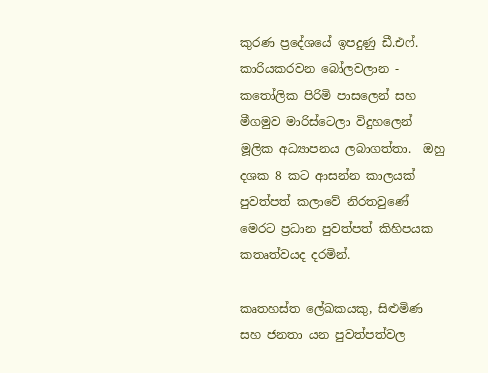කුරණ ප්‍රදේශයේ ඉපදුණු ඩී.එෆ්. කාරියකරවන බෝලවලාන - කතෝලික පිරිමි පාසලෙන් සහ මීගමුව මාරිස්ටෙලා විදුහලෙන් මූලික අධ්‍යාපනය ලබාගත්තා.  ඔහු දශක 8 කට ආසන්න කාලයක් පුවත්පත් කලාවේ නිරතවුණේ මෙරට ප්‍රධාන පුවත්පත් කිහිපයක කතෘත්වයද දරමින්.

කෘතහස්ත ලේඛකයකු, සිළුමිණ සහ ජනතා යන පුවත්පත්වල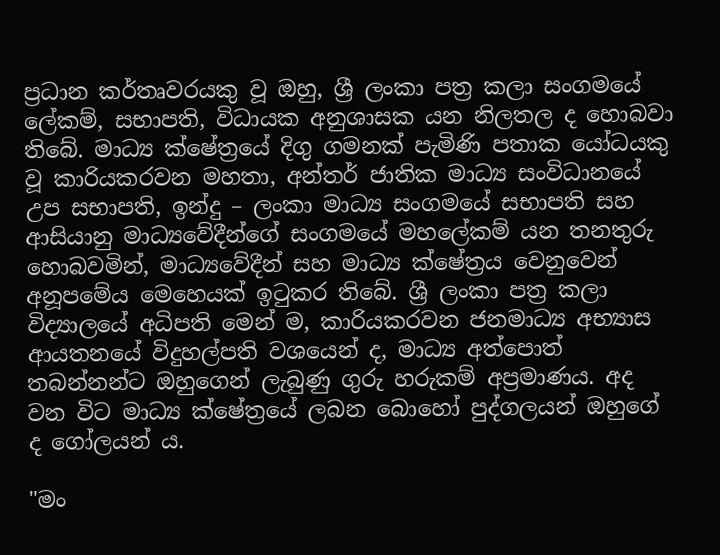ප්‍රධාන කර්තෘවරයකු වූ ඔහු, ශ්‍රී ලංකා පත්‍ර කලා සංගමයේ ලේකම්, සභාපති, විධායක අනුශාසක යන නිලතල ද හොබවා තිබේ. මාධ්‍ය ක්ෂේත්‍රයේ දිගු ගමනක් පැමිණි පතාක යෝධයකු වූ කාරියකරවන මහතා, අන්තර් ජාතික මාධ්‍ය සංවිධානයේ උප සභාපති, ඉන්දු – ලංකා මාධ්‍ය සංගමයේ සභාපති සහ ආසියානු මාධ්‍යවේදීන්ගේ සංගමයේ මහලේකම් යන තනතුරු හොබවමින්, මාධ්‍යවේදීන් සහ මාධ්‍ය ක්ෂේත්‍රය වෙනුවෙන් අනූපමේය මෙහෙයක් ඉටුකර තිබේ. ශ්‍රී ලංකා පත්‍ර කලා විද්‍යාලයේ අධිපති මෙන් ම, කාරියකරවන ජනමාධ්‍ය අභ්‍යාස ආයතනයේ විදුහල්පති වශයෙන් ද, මාධ්‍ය අත්පොත් තබන්නන්ට ඔහුගෙන් ලැබුණු ගුරු හරුකම් අප්‍රමාණය. අද වන විට මාධ්‍ය ක්ෂේත්‍රයේ ලබන බොහෝ පුද්ගලයන් ඔහුගේ ද ගෝලයන් ය.

"මං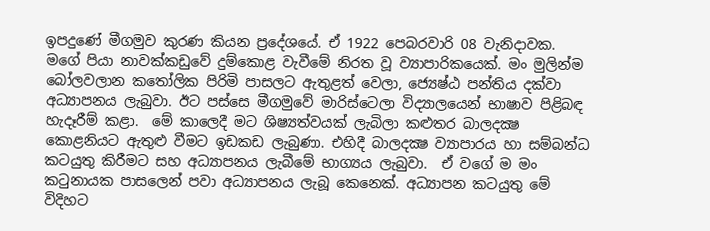ඉපදුණේ මීගමුව කුරණ කියන ප්‍රදේශයේ. ඒ 1922 පෙබරවාරි 08 වැනිදාවක. මගේ පියා නාවක්කඩුවේ දුම්කොළ වැවීමේ නිරත වූ ව්‍යාපාරිකයෙක්. මං මුලින්ම බෝලවලාන කතෝලික පිරිමි පාසලට ඇතුළත් වෙලා, ජ්‍යෙෂ්ඨ පන්තිය දක්වා අධ්‍යාපනය ලැබුවා. ඊට පස්සෙ මීගමුවේ මාරිස්ටෙලා විද්‍යාලයෙන් භාෂාව පිළිබඳ හැදෑරීම් කළා.  මේ කාලෙදී මට ශිෂ්‍යත්වයක් ලැබිලා කළුතර බාලදක්‍ෂ කොළනියට ඇතුළු වීමට ඉඩකඩ ලැබුණා. එහිදී බාලදක්‍ෂ ව්‍යාපාරය හා සම්බන්ධ කටයුතු කිරීමට සහ අධ්‍යාපනය ලැබීමේ භාග්‍යය ලැබුවා.  ඒ වගේ ම මං කටුනායක පාසලෙන් පවා අධ්‍යාපනය ලැබූ කෙනෙක්. අධ්‍යාපන කටයුතු මේ විදිහට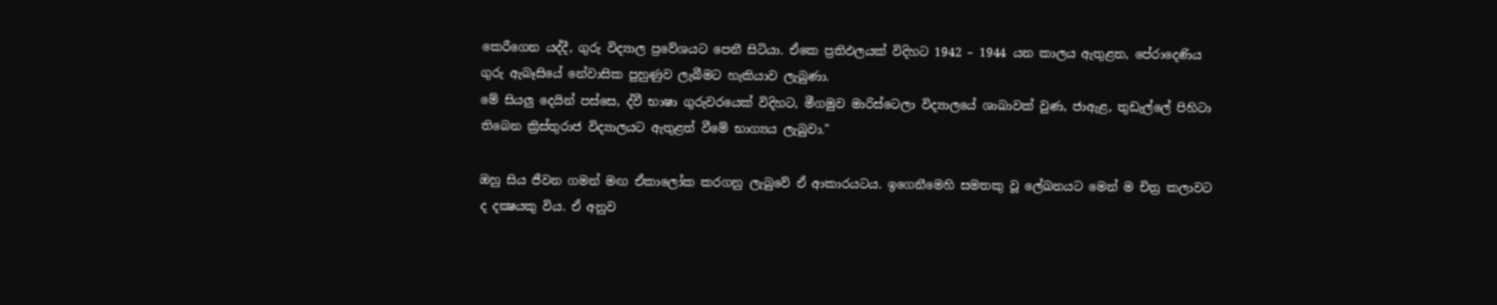කෙරීගෙන යද්දී, ගුරු විද්‍යාල ප්‍රවේශයට පෙනී සිටියා. ඒකෙ ප්‍රතිඵලයක් විදිහට 1942 – 1944 යන කාලය ඇතුළත, පේරාදෙණිය ගුරු ඇබෑසියේ නේවාසික පුහුණුව ලැබීමට හැකියාව ලැබුණා.
මේ සියලු දෙයින් පස්සෙ, ද්වී භාෂා ගුරුවරයෙක් විදිහට, මීගමුව මාරිස්ටෙලා විද්‍යාලයේ ශාඛාවක් වුණ, ජාඇළ, තුඩැල්ලේ පිහිටා තිබෙන ක්‍රිස්තුරාජ විද්‍යාලයට ඇතුළත් වීමේ භාග්‍යය ලැබුවා."

ඔහු සිය ජීවන ගමන් මඟ ඒකාලෝක කරගනු ලැබුවේ ඒ ආකාරයටය. ඉගෙනීමෙහි සමතකු වූ ලේඛනයට මෙන් ම චිත්‍ර කලාවට ද දක්‍ෂයකු විය. ඒ අනුව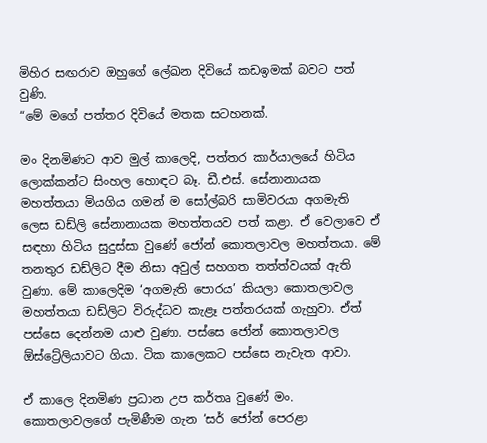මිහිර සඟරාව ඔහුගේ ලේඛන දිවියේ කඩඉමක් බවට පත් වුණි.
“මේ මගේ පත්තර දිවියේ මතක සටහනක්.

මං දිනමිණට ආව මුල් කාලෙදි, පත්තර කාර්යාලයේ හිටිය ලොක්කන්ට සිංහල හොඳට බෑ. ඩී.එස්. සේනානායක මහත්තයා මියගිය ගමන් ම සෝල්බරි සාමිවරයා අගමැති ලෙස ඩඩ්ලි සේනානායක මහත්තයව පත් කළා. ඒ වෙලාවෙ ඒ සඳහා හිටිය සුදුස්සා වුණේ ජෝන් කොතලාවල මහත්තයා. මේ තනතුර ඩඩ්ලිට දීම නිසා අවුල් සහගත තත්ත්වයක් ඇති වුණා. මේ කාලෙදිම ‘අගමැති පොරය’ කියලා කොතලාවල මහත්තයා ඩඩ්ලිට විරුද්ධව කැළෑ පත්තරයක් ගැහුවා. ඒත් පස්සෙ දෙන්නම යාළු වුණා. පස්සෙ ජෝන් කොතලාවල ඕස්ට්‍රේලියාවට ගියා. ටික කාලෙකට පස්සෙ නැවැත ආවා.

ඒ කාලෙ දිනමිණ ප්‍රධාන උප කර්තෘ වුණේ මං. කොතලාවලගේ පැමිණීම ගැන ‘සර් ජෝන් පෙරළා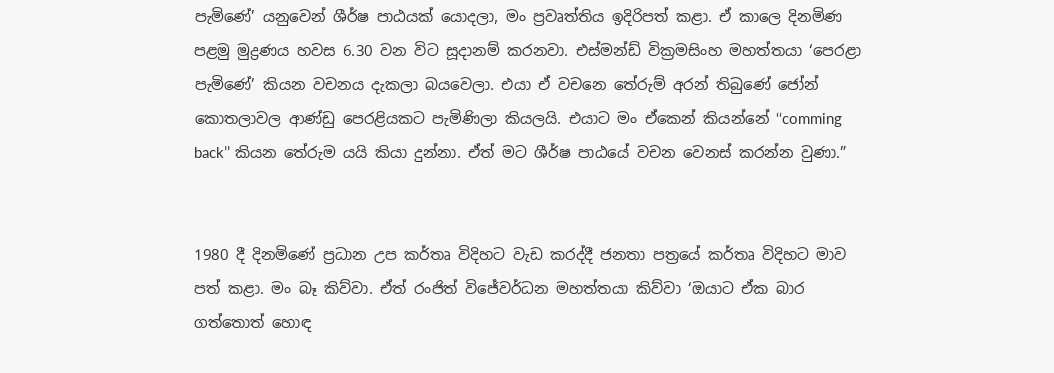පැමිණේ’ යනුවෙන් ශීර්ෂ පාඨයක් යොදලා, මං ප්‍රවෘත්තිය ඉදිරිපත් කළා. ඒ කාලෙ දිනමිණ පළමු මුද්‍රණය හවස 6.30 වන විට සූදානම් කරනවා. එස්මන්ඩ් වික්‍රමසිංහ මහත්තයා ‘පෙරළා පැමිණේ’ කියන වචනය දැකලා බයවෙලා. එයා ඒ වචනෙ තේරුම් අරන් තිබුණේ ජෝන් කොතලාවල ආණ්ඩු පෙරළියකට පැමිණිලා කියලයි. එයාට මං ඒකෙන් කියන්නේ ‘‘comming back’’ කියන තේරුම යයි කියා දුන්නා. ඒත් මට ශීර්ෂ පාඨයේ වචන වෙනස් කරන්න වුණා.”


1980 දී දිනමිණේ ප්‍රධාන උප කර්තෘ විදිහට වැඩ කරද්දී ජනතා පත්‍රයේ කර්තෘ විදිහට මාව පත් කළා. මං බෑ කිව්වා. ඒත් රංජිත් විජේවර්ධන මහත්තයා කිව්වා ‘ඔයාට ඒක බාර ගත්තොත් හොඳ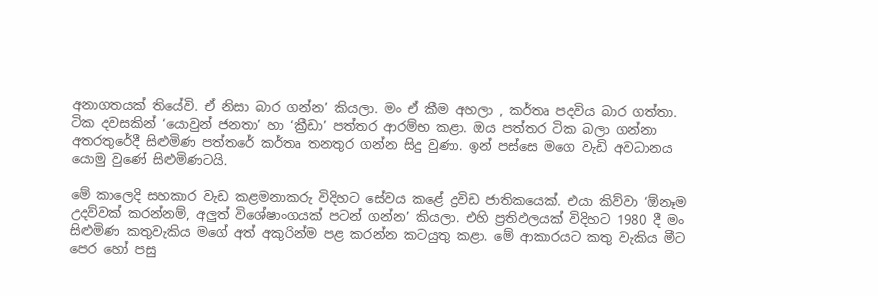අනාගතයක් තියේවි. ඒ නිසා බාර ගන්න’ කියලා. මං ඒ කීම අහලා , කර්තෘ පදවිය බාර ගත්තා. ටික දවසකින් ‘යොවුන් ජනතා’ හා ‘ක්‍රීඩා’ පත්තර ආරම්භ කළා. ඔය පත්තර ටික බලා ගන්නා අතරතුරේදී සිළුමිණ පත්තරේ කර්තෘ තනතුර ගන්න සිදු වුණා. ඉන් පස්සෙ මගෙ වැඩි අවධානය යොමු වුණේ සිළුමිණටයි.

මේ කාලෙදි සහකාර වැඩ කළමනාකරු විදිහට සේවය කළේ ද්‍රවිඩ ජාතිකයෙක්. එයා කිව්වා ‘ඕනෑම උදව්වක් කරන්නම්, අලුත් විශේෂාංගයක් පටන් ගන්න’ කියලා. එහි ප්‍රතිඵලයක් විදිහට 1980 දී මං සිළුමිණ කතුවැකිය මගේ අත් අකුරින්ම පළ කරන්න කටයුතු කළා. මේ ආකාරයට කතු වැකිය මීට පෙර හෝ පසු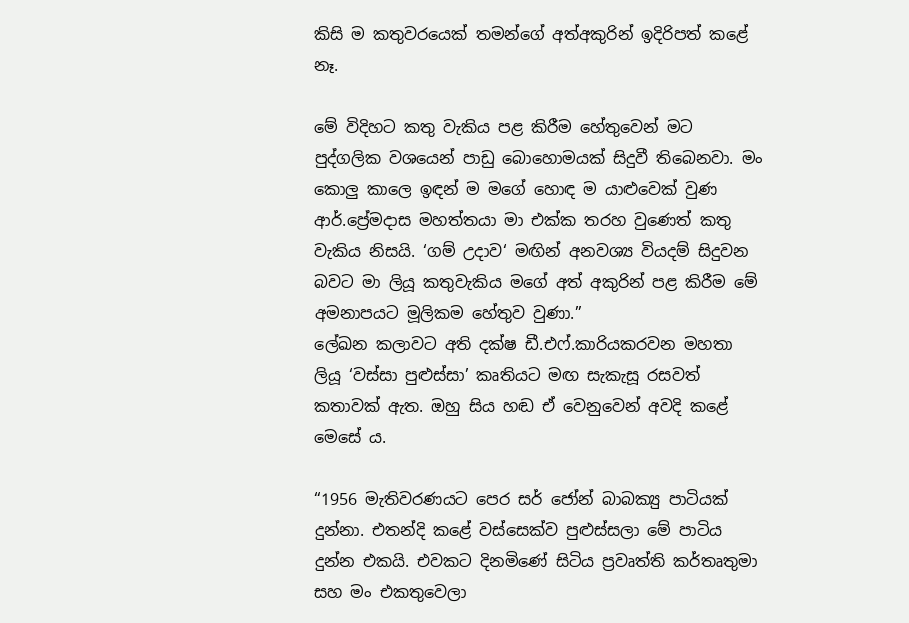කිසි ම කතුවරයෙක් තමන්ගේ අත්අකුරින් ඉදිරිපත් කළේ නෑ.

මේ විදිහට කතු වැකිය පළ කිරීම හේතුවෙන් මට පුද්ගලික වශයෙන් පාඩු බොහොමයක් සිදුවී තිබෙනවා. මං කොලු කාලෙ ඉඳන් ම මගේ හොඳ ම යාළුවෙක් වුණ ආර්.ප්‍රේමදාස මහත්තයා මා එක්ක තරහ වුණෙත් කතු වැකිය නිසයි. ‘ගම් උදාව‘ මඟින් අනවශ්‍ය වියදම් සිදුවන බවට මා ලියූ කතුවැකිය මගේ අත් අකුරින් පළ කිරීම මේ අමනාපයට මූලිකම හේතුව වුණා.”
ලේඛන කලාවට අති දක්ෂ ඩී.එෆ්.කාරියකරවන මහතා ලියූ ‘වස්සා පුළුස්සා’ කෘතියට මඟ සැකැසූ රසවත් කතාවක් ඇත. ඔහු සිය හඬ ඒ වෙනුවෙන් අවදි කළේ මෙසේ ය.

“1956 මැතිවරණයට පෙර සර් ජෝන් බාබක්‍යු පාටියක් දුන්නා. එතන්දි කළේ වස්සෙක්ව පුළුස්සලා මේ පාටිය දුන්න එකයි. එවකට දිනමිණේ සිටිය ප්‍රවෘත්ති කර්තෘතුමා සහ මං එකතුවෙලා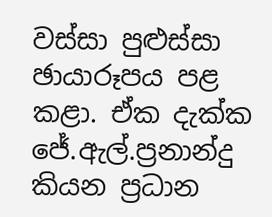වස්සා පුළුස්සා ඡායාරූපය පළ කළා. ඒක දැක්ක ජේ.ඇල්.ප්‍රනාන්දු කියන ප්‍රධාන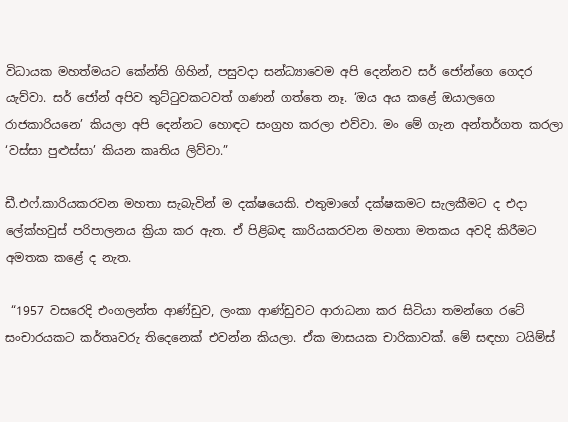විධායක මහත්මයට කේන්ති ගිහින්, පසුවදා සන්ධ්‍යාවෙම අපි දෙන්නව සර් ජෝන්ගෙ ගෙදර යැව්වා. සර් ජෝන් අපිව තුට්ටුවකටවත් ගණන් ගත්තෙ නෑ. ‘ඔය අය කළේ ඔයාලගෙ රාජකාරියනෙ’ කියලා අපි දෙන්නට හොඳට සංග්‍රහ කරලා එව්වා. මං මේ ගැන අන්තර්ගත කරලා ‘වස්සා පුළුස්සා’ කියන කෘතිය ලිව්වා.”

ඩී.එෆ්.කාරියකරවන මහතා සැබැවින් ම දක්ෂයෙකි. එතුමාගේ දක්ෂකමට සැලකීමට ද එදා ලේක්හවුස් පරිපාලනය ක්‍රියා කර ඇත. ඒ පිළිබඳ කාරියකරවන මහතා මතකය අවදි කිරීමට අමතක කළේ ද නැත.

 “1957 වසරෙදි එංගලන්ත ආණ්ඩුව, ලංකා ආණ්ඩුවට ආරාධනා කර සිටියා තමන්ගෙ රටේ සංචාරයකට කර්තෘවරු තිදෙනෙක් එවන්න කියලා. ඒක මාසයක චාරිකාවක්. මේ සඳහා ටයිම්ස්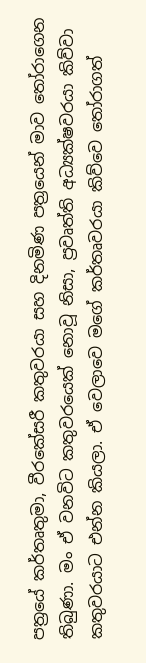පත්‍රයේ කර්තෘතුමා, වීරකේසරී කතුවරයා සහ දිනමිණ පත්‍රයෙන් මාව තෝරාගෙන තිබුණා. මං ඒ වනවිට කතුවරයෙක් නොවූ නිසා, ප්‍රවෘත්ති අධ්‍යක්ෂවරයා කිව්වා කතුවරයාට එන්න කියලා. ඒ වෙලාවෙ මගේ කර්තෘවරයා කිව්වෙ තෝරාගත්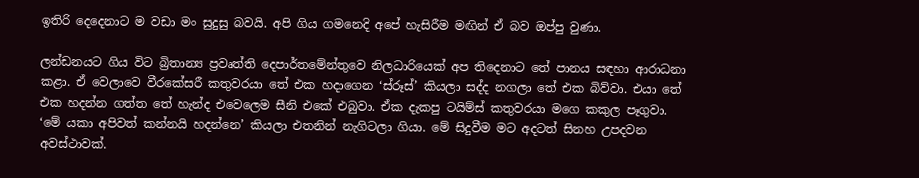ඉතිරි දෙදෙනාට ම වඩා මං සුදුසු බවයි. අපි ගිය ගමනෙදි අපේ හැසිරීම මඟින් ඒ බව ඔප්පු වුණා.

ලන්ඩනයට ගිය විට බ්‍රිතාන්‍ය ප්‍රවෘත්ති දෙපාර්තමේන්තුවෙ නිලධාරියෙක් අප තිදෙනාට තේ පානය සඳහා ආරාධනා කළා. ඒ වෙලාවෙ වීරකේසරී කතුවරයා තේ එක හදාගෙන ‘ස්රූස්’ කියලා සද්ද නගලා තේ එක බිව්වා. එයා තේ එක හදන්න ගත්ත තේ හැන්ද එවෙලෙම සීනි එකේ එබුවා. ඒක දැකපු ටයිම්ස් කතුවරයා මගෙ කකුල පෑගුවා. ‘මේ යකා අපිවත් කන්නයි හදන්නෙ’ කියලා එතනින් නැගිටලා ගියා. මේ සිදුවීම මට අදටත් සිනහ උපදවන අවස්ථාවක්.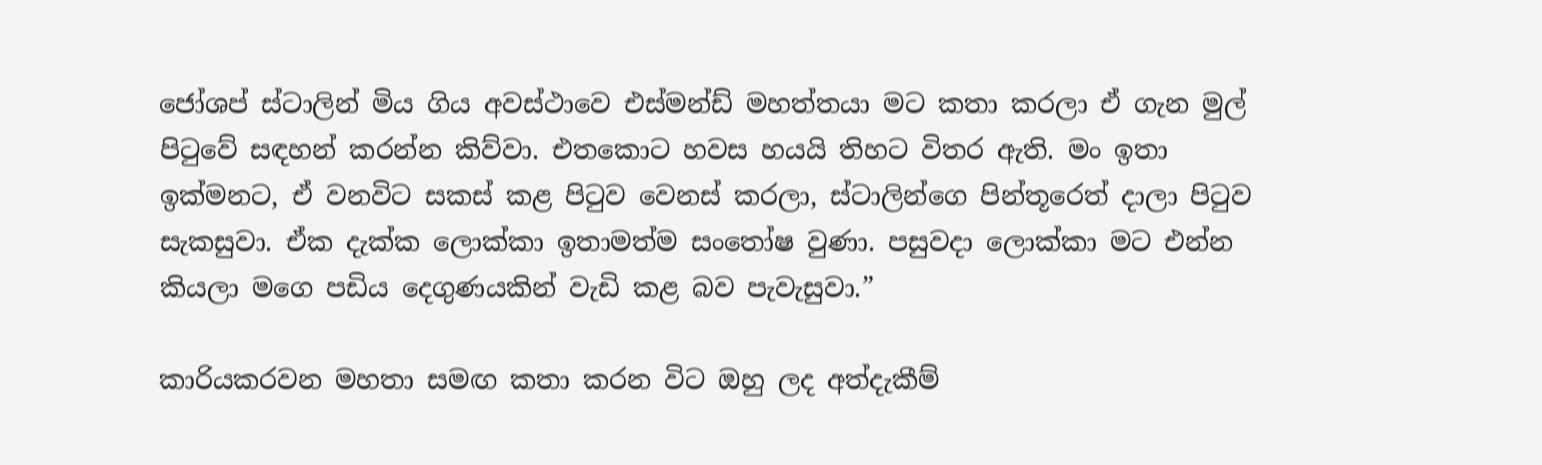ජෝශප් ස්ටාලින් මිය ගිය අවස්ථාවෙ එස්මන්ඩ් මහත්තයා මට කතා කරලා ඒ ගැන මුල් පිටුවේ සඳහන් කරන්න කිව්වා. එතකොට හවස හයයි තිහට විතර ඇති. මං ඉතා ඉක්මනට, ඒ වනවිට සකස් කළ පිටුව වෙනස් කරලා, ස්ටාලින්ගෙ පින්තූරෙත් දාලා පිටුව සැකසුවා. ඒක දැක්ක ලොක්කා ඉතාමත්ම සංතෝෂ වුණා. පසුවදා ලොක්කා මට එන්න කියලා මගෙ පඩිය දෙගුණයකින් වැඩි කළ බව පැවැසුවා.”

කාරියකරවන මහතා සමඟ කතා කරන විට ඔහු ලද අත්දැකීම්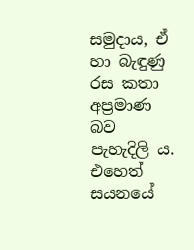සමුදාය, ඒ හා බැඳුණු රස කතා අප්‍රමාණ බව පැහැදිලි ය. එහෙත් සයනයේ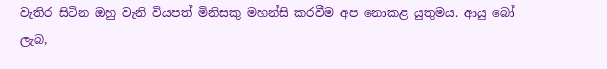වැතිර සිටින ඔහු වැනි වියපත් මිනිසකු මහන්සි කරවීම අප නොකළ යුතුමය. ආයු බෝ ලැබ,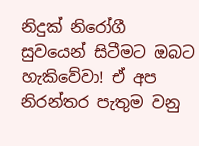නිදුක් නිරෝගී සුවයෙන් සිටීමට ඔබට හැකිවේවා! ඒ අප නිරන්තර පැතුම වනු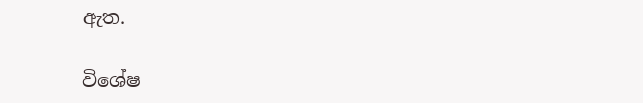ඇත.

විශේෂ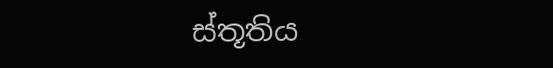ස්තූතිය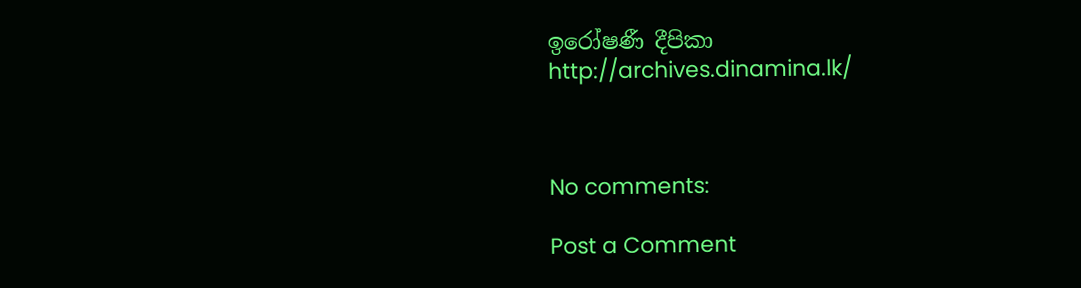ඉරෝෂණී දීපිකා
http://archives.dinamina.lk/



No comments:

Post a Comment